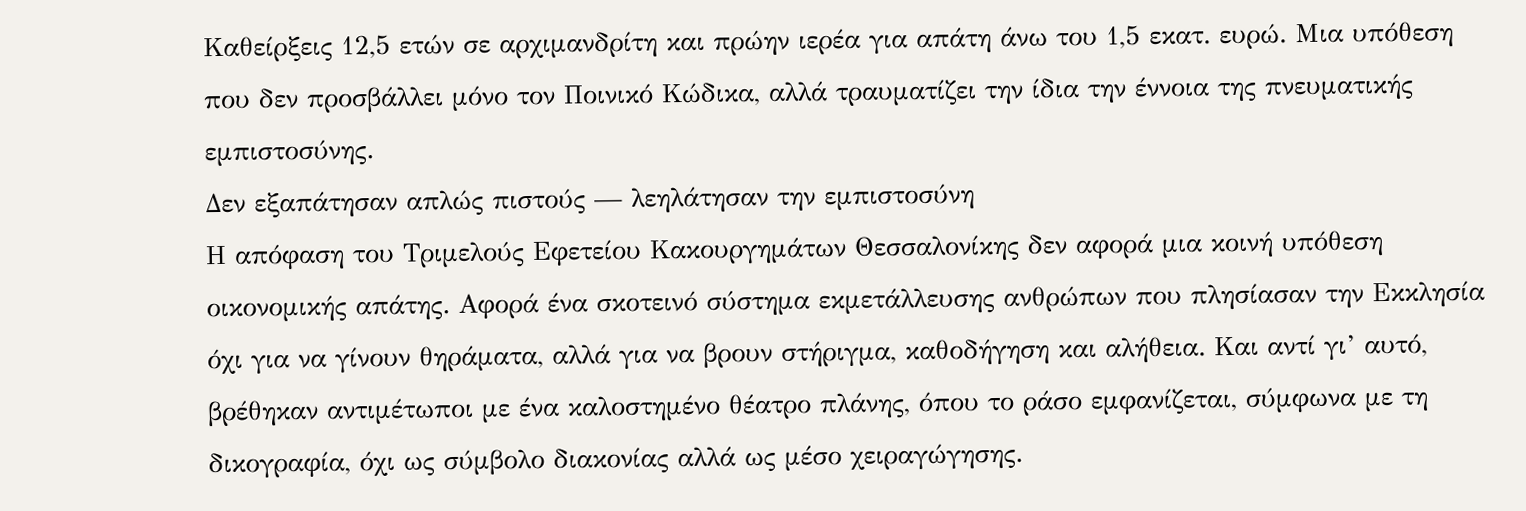Καθείρξεις 12,5 ετών σε αρχιμανδρίτη και πρώην ιερέα για απάτη άνω του 1,5 εκατ. ευρώ. Μια υπόθεση που δεν προσβάλλει μόνο τον Ποινικό Κώδικα, αλλά τραυματίζει την ίδια την έννοια της πνευματικής εμπιστοσύνης.
Δεν εξαπάτησαν απλώς πιστούς — λεηλάτησαν την εμπιστοσύνη
Η απόφαση του Τριμελούς Εφετείου Κακουργημάτων Θεσσαλονίκης δεν αφορά μια κοινή υπόθεση οικονομικής απάτης. Αφορά ένα σκοτεινό σύστημα εκμετάλλευσης ανθρώπων που πλησίασαν την Εκκλησία όχι για να γίνουν θηράματα, αλλά για να βρουν στήριγμα, καθοδήγηση και αλήθεια. Και αντί γι’ αυτό, βρέθηκαν αντιμέτωποι με ένα καλοστημένο θέατρο πλάνης, όπου το ράσο εμφανίζεται, σύμφωνα με τη δικογραφία, όχι ως σύμβολο διακονίας αλλά ως μέσο χειραγώγησης.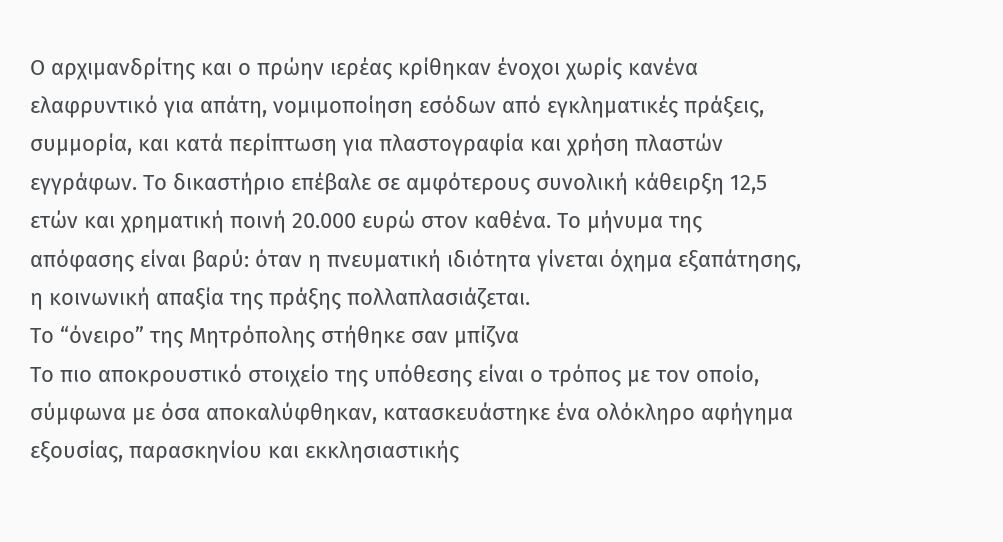Ο αρχιμανδρίτης και ο πρώην ιερέας κρίθηκαν ένοχοι χωρίς κανένα ελαφρυντικό για απάτη, νομιμοποίηση εσόδων από εγκληματικές πράξεις, συμμορία, και κατά περίπτωση για πλαστογραφία και χρήση πλαστών εγγράφων. Το δικαστήριο επέβαλε σε αμφότερους συνολική κάθειρξη 12,5 ετών και χρηματική ποινή 20.000 ευρώ στον καθένα. Το μήνυμα της απόφασης είναι βαρύ: όταν η πνευματική ιδιότητα γίνεται όχημα εξαπάτησης, η κοινωνική απαξία της πράξης πολλαπλασιάζεται.
Το “όνειρο” της Μητρόπολης στήθηκε σαν μπίζνα
Το πιο αποκρουστικό στοιχείο της υπόθεσης είναι ο τρόπος με τον οποίο, σύμφωνα με όσα αποκαλύφθηκαν, κατασκευάστηκε ένα ολόκληρο αφήγημα εξουσίας, παρασκηνίου και εκκλησιαστικής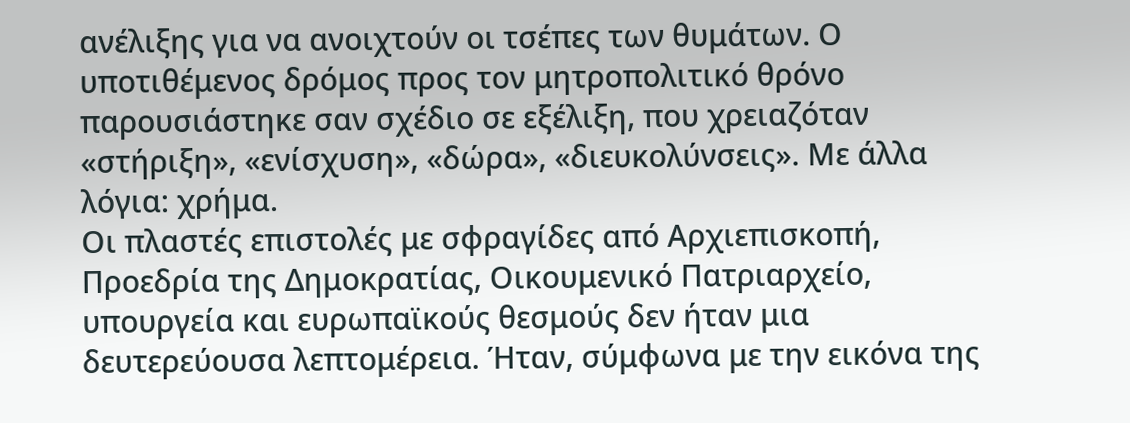ανέλιξης για να ανοιχτούν οι τσέπες των θυμάτων. Ο υποτιθέμενος δρόμος προς τον μητροπολιτικό θρόνο παρουσιάστηκε σαν σχέδιο σε εξέλιξη, που χρειαζόταν «στήριξη», «ενίσχυση», «δώρα», «διευκολύνσεις». Με άλλα λόγια: χρήμα.
Οι πλαστές επιστολές με σφραγίδες από Αρχιεπισκοπή, Προεδρία της Δημοκρατίας, Οικουμενικό Πατριαρχείο, υπουργεία και ευρωπαϊκούς θεσμούς δεν ήταν μια δευτερεύουσα λεπτομέρεια. Ήταν, σύμφωνα με την εικόνα της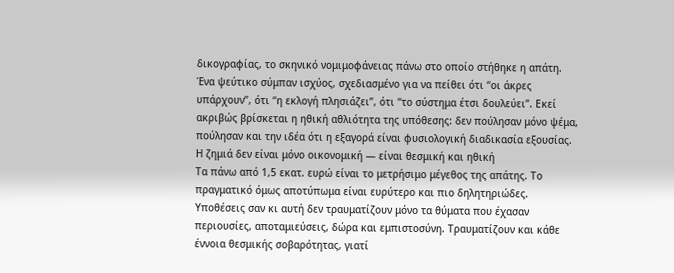δικογραφίας, το σκηνικό νομιμοφάνειας πάνω στο οποίο στήθηκε η απάτη. Ένα ψεύτικο σύμπαν ισχύος, σχεδιασμένο για να πείθει ότι “οι άκρες υπάρχουν”, ότι “η εκλογή πλησιάζει”, ότι “το σύστημα έτσι δουλεύει”. Εκεί ακριβώς βρίσκεται η ηθική αθλιότητα της υπόθεσης: δεν πούλησαν μόνο ψέμα, πούλησαν και την ιδέα ότι η εξαγορά είναι φυσιολογική διαδικασία εξουσίας.
Η ζημιά δεν είναι μόνο οικονομική — είναι θεσμική και ηθική
Τα πάνω από 1,5 εκατ. ευρώ είναι το μετρήσιμο μέγεθος της απάτης. Το πραγματικό όμως αποτύπωμα είναι ευρύτερο και πιο δηλητηριώδες. Υποθέσεις σαν κι αυτή δεν τραυματίζουν μόνο τα θύματα που έχασαν περιουσίες, αποταμιεύσεις, δώρα και εμπιστοσύνη. Τραυματίζουν και κάθε έννοια θεσμικής σοβαρότητας, γιατί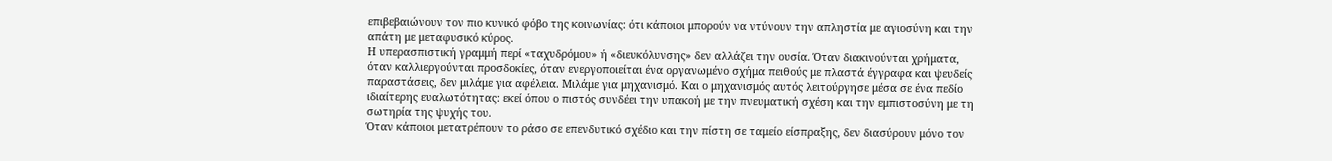επιβεβαιώνουν τον πιο κυνικό φόβο της κοινωνίας: ότι κάποιοι μπορούν να ντύνουν την απληστία με αγιοσύνη και την απάτη με μεταφυσικό κύρος.
Η υπερασπιστική γραμμή περί «ταχυδρόμου» ή «διευκόλυνσης» δεν αλλάζει την ουσία. Όταν διακινούνται χρήματα, όταν καλλιεργούνται προσδοκίες, όταν ενεργοποιείται ένα οργανωμένο σχήμα πειθούς με πλαστά έγγραφα και ψευδείς παραστάσεις, δεν μιλάμε για αφέλεια. Μιλάμε για μηχανισμό. Και ο μηχανισμός αυτός λειτούργησε μέσα σε ένα πεδίο ιδιαίτερης ευαλωτότητας: εκεί όπου ο πιστός συνδέει την υπακοή με την πνευματική σχέση και την εμπιστοσύνη με τη σωτηρία της ψυχής του.
Όταν κάποιοι μετατρέπουν το ράσο σε επενδυτικό σχέδιο και την πίστη σε ταμείο είσπραξης, δεν διασύρουν μόνο τον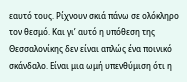εαυτό τους. Ρίχνουν σκιά πάνω σε ολόκληρο τον θεσμό. Και γι’ αυτό η υπόθεση της Θεσσαλονίκης δεν είναι απλώς ένα ποινικό σκάνδαλο. Είναι μια ωμή υπενθύμιση ότι η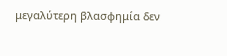μεγαλύτερη βλασφημία δεν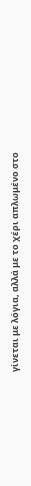γίνεται με λόγια, αλλά με το χέρι απλωμένο στο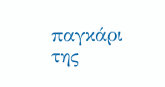παγκάρι της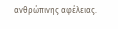ανθρώπινης αφέλειας.